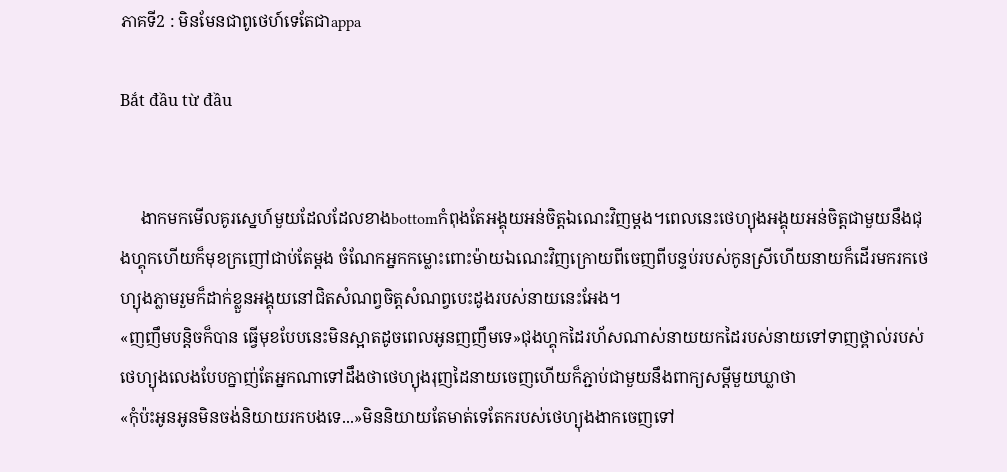ភាគទី2 : មិនមែនជាពូថេហ៍ទេតែជាappa

Bắt đầu từ đầu


     ងាកមកមើលគូរស្នេហ៍មួយដែលដែលខាងbottomកំពុងតែអង្គុយអន់ចិត្តឯណេះវិញម្តង។ពេលនេះថេហ្យុងអង្គុយអន់ចិត្តជាមួយនឹងជុងហ្គុកហើយក៏មុខក្រញៅជាប់តែម្តង ចំណែកអ្នកកម្លោះពោះម៉ាយឯណេះវិញក្រោយពីចេញពីបន្ទប់របស់កូនស្រីហើយនាយក៏ដើរមករកថេហ្យុងភ្លាមរួមក៏ដាក់ខ្លួនអង្គុយនៅជិតសំណព្វចិត្តសំណព្វបេះដូងរបស់នាយនេះអែង។
«ញញឹមបន្តិចក៏បាន ធ្វើមុខបែបនេះមិនស្អាតដូចពេលអូនញញឹមទេ»ជុងហ្គុកដៃរហ័សណាស់នាយយកដៃរបស់នាយទៅទាញថ្ពាល់របស់ថេហ្យុងលេងបែបក្នាញ់តែអ្នកណាទៅដឹងថាថេហ្យុងរុញដៃនាយចេញហើយក៏ភ្ជាប់ជាមួយនឹងពាក្យសម្តីមួយឃ្លាថា
«កុំប៉ះអូនអូនមិនចង់និយាយរកបងទេ...»មិននិយាយតែមាត់ទេតែករបស់ថេហ្យុងងាកចេញទៅ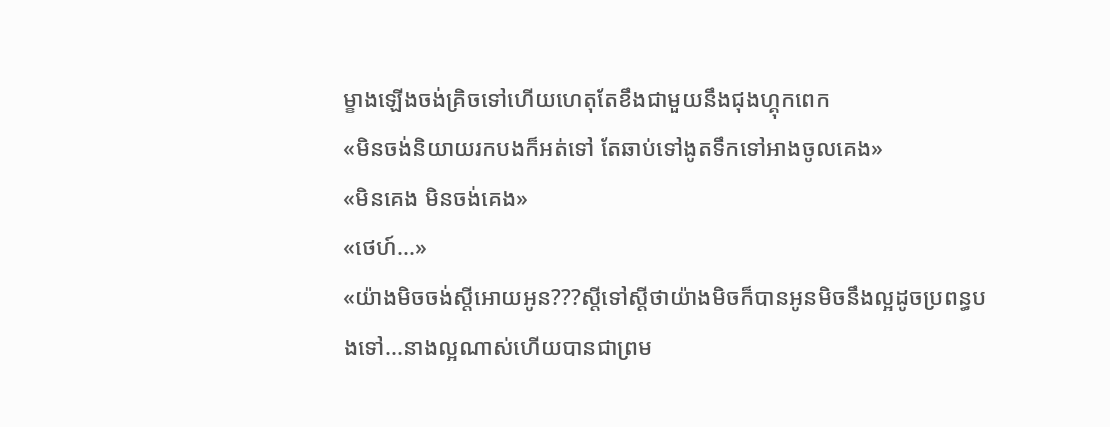ម្ខាងឡើងចង់គ្រិចទៅហើយហេតុតែខឹងជាមួយនឹងជុងហ្គុកពេក
«មិនចង់និយាយរកបងក៏អត់ទៅ តែឆាប់ទៅងូតទឹកទៅអាងចូលគេង»
«មិនគេង មិនចង់គេង»
«ថេហ៍...»
«យ៉ាងមិចចង់ស្តីអោយអូន???ស្តីទៅស្តីថាយ៉ាងមិចក៏បានអូនមិចនឹងល្អដូចប្រពន្ធបងទៅ...នាងល្អណាស់ហើយបានជាព្រម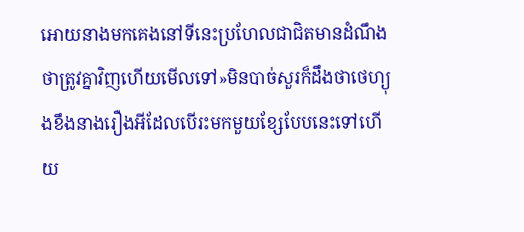អោយនាងមកគេងនៅទីនេះប្រហែលជាជិតមានដំណឹងថាត្រូវគ្នាវិញហើយមើលទៅ»មិនបាច់សួរក៏ដឹងថាថេហ្យុងខឹងនាងរឿងអីដែលបើរះមកមួយខ្សែបែបនេះទៅហើយ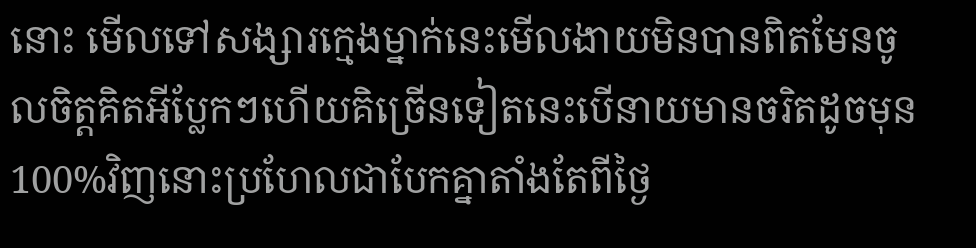នោះ មើលទៅសង្សារក្មេងម្នាក់នេះមើលងាយមិនបានពិតមែនចូលចិត្តគិតអីប្លែកៗហើយគិច្រើនទៀតនេះបើនាយមានចរិតដូចមុន100%វិញនោះប្រហែលជាបែកគ្នាតាំងតែពីថ្ងៃ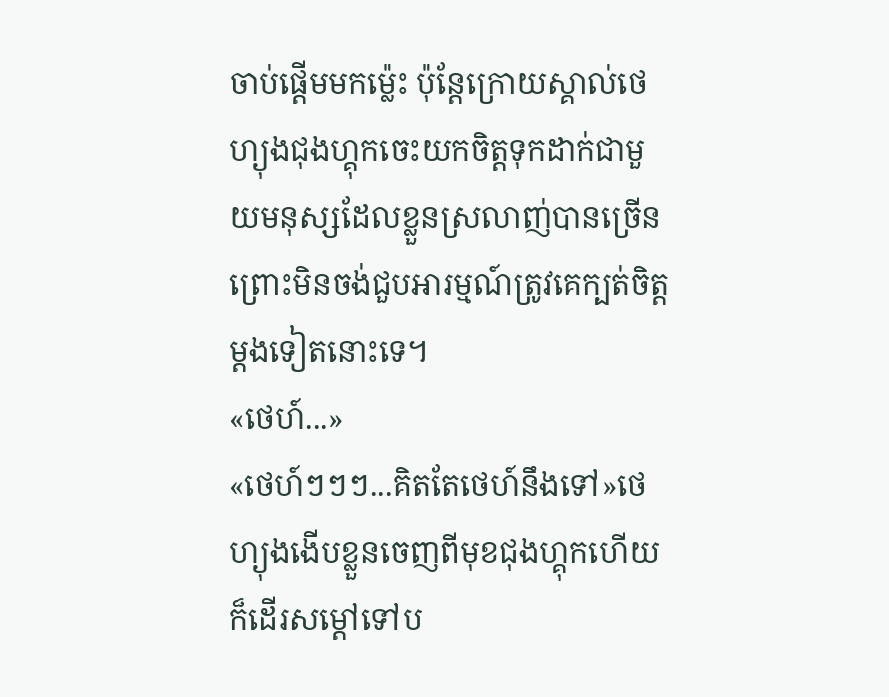ចាប់ផ្តើមមកម្ល៉េះ ប៉ុន្តែក្រោយស្គាល់ថេហ្យុងជុងហ្គុកចេះយកចិត្តទុកដាក់ជាមួយមនុស្សដែលខ្លួនស្រលាញ់បានច្រើនព្រោះមិនចង់ជួបអារម្មណ៍ត្រូវគេក្បត់ចិត្តម្តងទៀតនោះទេ។
«ថេហ៍...»
«ថេហ៍ៗៗៗ...គិតតែថេហ៍នឹងទៅ»ថេហ្យុងងើបខ្លួនចេញពីមុខជុងហ្គុកហើយក៏ដើរសម្តៅទៅប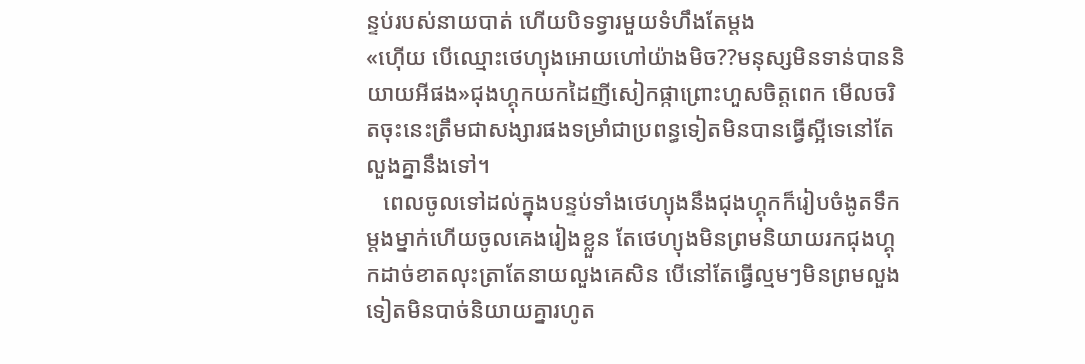ន្ទប់របស់នាយបាត់ ហើយបិទទ្វារមួយទំហឹងតែម្តង
«ហ៊ើយ បើឈ្មោះថេហ្យុងអោយហៅយ៉ាងមិច??មនុស្សមិនទាន់បាននិយាយអីផង»ជុងហ្គុកយកដៃញីសៀកផ្កាព្រោះហួសចិត្តពេក មើលចរិតចុះនេះត្រឹមជាសង្សារផងទម្រាំជាប្រពន្ធទៀតមិនបានធ្វើស្អីទេនៅតែលួងគ្នានឹងទៅ។
   ពេលចូលទៅដល់ក្នុងបន្ទប់ទាំងថេហ្យុងនឹងជុងហ្គុកក៏រៀបចំងូតទឹកម្តងម្នាក់ហើយចូលគេងរៀងខ្លួន តែថេហ្យុងមិនព្រមនិយាយរកជុងហ្គុកដាច់ខាតលុះត្រាតែនាយលួងគេសិន បើនៅតែធ្វើល្មមៗមិនព្រមលួងទៀតមិនបាច់និយាយគ្នារហូត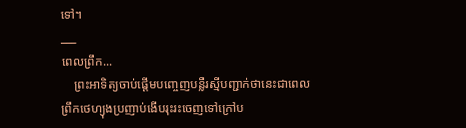ទៅ។
___
ពេលព្រឹក...
    ព្រះអាទិត្យចាប់ផ្តើមបញ្ចេញបន្លឺរស្មីបញ្ជាក់ថានេះជាពេលព្រឹកថេហ្យុងប្រញាប់ងើបរុះរះចេញទៅក្រៅប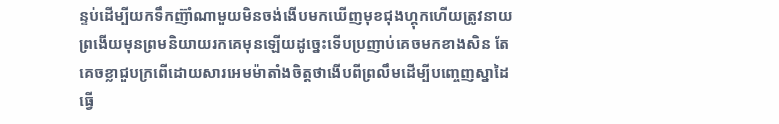ន្ទប់ដើម្បីយកទឹកញ៊ាំណាមួយមិនចង់ងើបមកឃើញមុខជុងហ្គុកហើយត្រូវនាយព្រងើយមុនព្រមនិយាយរកគេមុនឡើយដូច្នេះទើបប្រញាប់គេចមកខាងសិន តែគេចខ្លាជួបក្រពើដោយសារអេមម៉ាតាំងចិត្តថាងើបពីព្រលឹមដើម្បីបញ្ចេញស្នាដៃធ្វើ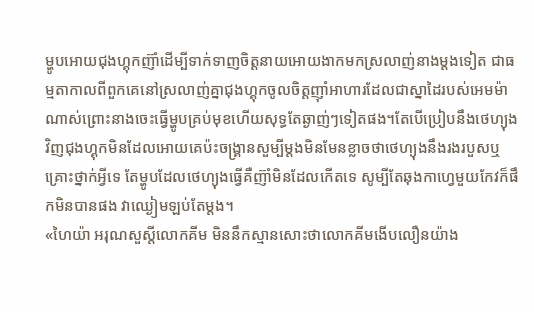ម្ហូបអោយជុងហ្គុកញ៊ាំដើម្បីទាក់ទាញចិត្តនាយអោយងាកមកស្រលាញ់នាងម្តងទៀត ជាធម្មតាកាលពីពួកគេនៅស្រលាញ់គ្នាជុងហ្គុកចូលចិត្តញ៉ាំអាហារដែលជាស្នាដៃរបស់អេមម៉ាណាស់ព្រោះនាងចេះធ្វើម្ហូបគ្រប់មុខហើយសុទ្ធតែឆ្ងាញ់ៗទៀតផង។តែបើប្រៀបនឹងថេហ្យុងវិញជុងហ្គុកមិនដែលអោយគេប៉ះចង្គ្រានសួម្បីម្តងមិនមែនខ្លាចថាថេហ្យុងនឹងរងរបួសឬគ្រោះថ្នាក់អ្វីទេ តែម្ហូបដែលថេហ្យុងធ្វើគឺញ៊ាំមិនដែលកើតទេ សូម្បីតែឆុងកាហ្វេមួយកែវក៏ផឹកមិនបានផង វាឈ្ងៀមឡប់តែម្តង។
«ហៃយ៉ា អរុណសួស្តីលោកគីម មិននឹកស្មានសោះថាលោកគីមងើបលឿនយ៉ាង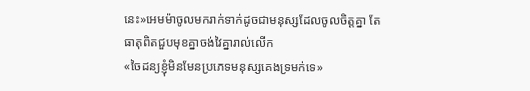នេះ»អេមម៉ាចូលមករាក់ទាក់ដូចជាមនុស្សដែលចូលចិត្តគ្នា តែធាតុពិតជួបមុខគ្នាចង់វៃគ្នារាល់លើក
«ចៃដន្យខ្ញុំមិនមែនប្រភេទមនុស្សគេងទ្រមក់ទេ»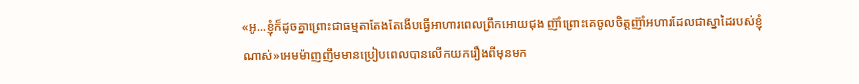«អូ...ខ្ញុំក៏ដូចគ្នាព្រោះជាធម្មតាតែងតែងើបធ្វើអាហារពេលព្រឹកអោយជុង ញ៊ាំព្រោះគេចូលចិត្តញ៊ាំអហារដែលជាស្នាដៃរបស់ខ្ញុំណាស់»អេមម៉ាញញឹមមានប្រៀបពេលបានលើកយករឿងពីមុនមក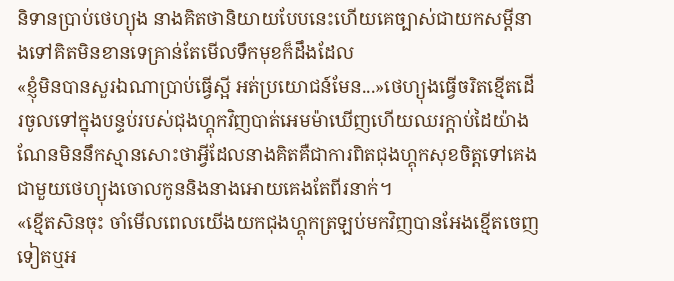និទានប្រាប់ថេហ្យុង នាងគិតថានិយាយបែបនេះហើយគេច្បាស់ជាយកសម្តីនាងទៅគិតមិនខានទេគ្រាន់តែមើលទឹកមុខក៏ដឹងដែល
«ខ្ញុំមិនបានសួរឯណាប្រាប់ធ្វើស្អី អត់ប្រយោជន៍មែន...»ថេហ្យុងធ្វើចរិតខ្មើតដើរចូលទៅក្នុងបន្ទប់របស់ជុងហ្គុកវិញបាត់អេមម៉ាឃើញហើយឈរក្តាប់ដៃយ៉ាងណែនមិននឹកស្មានសោះថាអ្វីដែលនាងគិតគឺជាការពិតជុងហ្គុកសុខចិត្តទៅគេងជាមួយថេហ្យុងចោលកូននិងនាងអោយគេងតែពីរនាក់។
«ខ្មើតសិនចុះ ចាំមើលពេលយើងយកជុងហ្គុកត្រឡប់មកវិញបានអែងខ្មើតចេញទៀតឬអ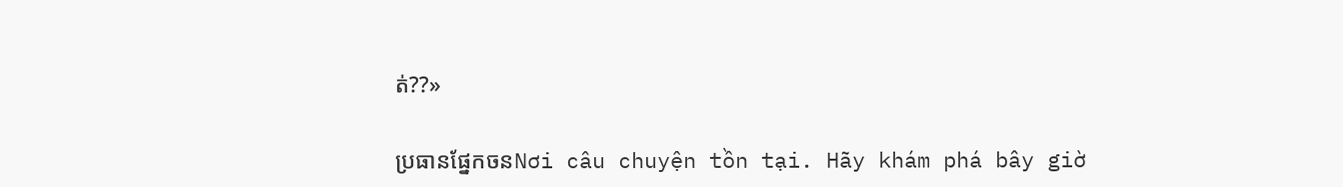ត់??»

ប្រធានផ្នែកចនNơi câu chuyện tồn tại. Hãy khám phá bây giờ